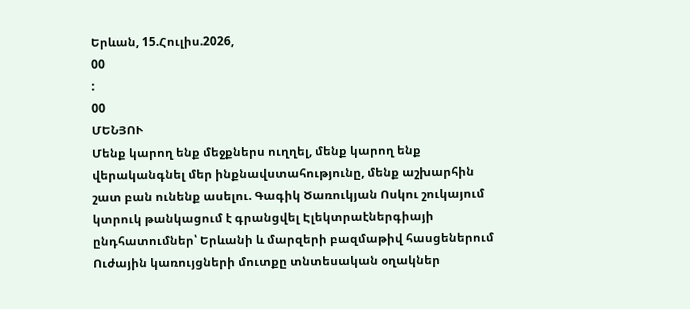Երևան, 15.Հուլիս.2026,
00
:
00
ՄԵՆՅՈՒ
Մենք կարող ենք մեջքներս ուղղել, մենք կարող ենք վերականգնել մեր ինքնավստահությունը, մենք աշխարհին շատ բան ունենք ասելու. Գագիկ Ծառուկյան Ոսկու շուկայում կտրուկ թանկացում է գրանցվել Էլեկտրաէներգիայի ընդհատումներ՝ Երևանի և մարզերի բազմաթիվ հասցեներում Ուժային կառույցների մուտքը տնտեսական օղակներ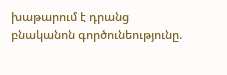խաթարում է դրանց բնականոն գործունեությունը.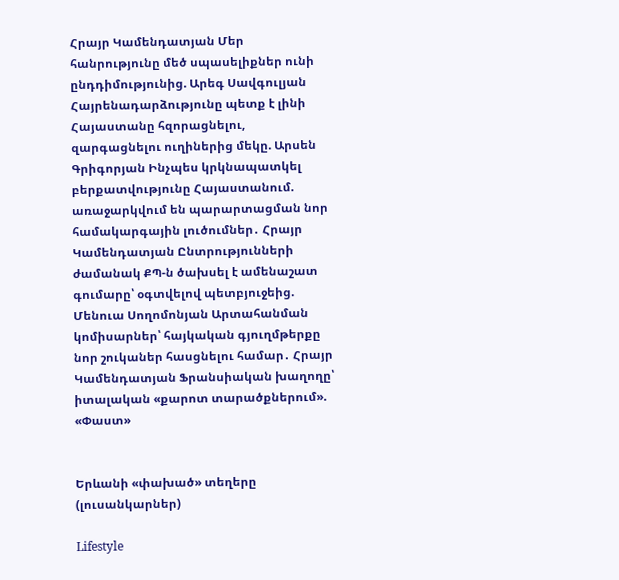Հրայր Կամենդատյան Մեր հանրությունը մեծ սպասելիքներ ունի ընդդիմությունից. Արեգ Սավգուլյան Հայրենադարձությունը պետք է լինի Հայաստանը հզորացնելու, զարգացնելու ուղիներից մեկը. Արսեն Գրիգորյան Ինչպես կրկնապատկել բերքատվությունը Հայաստանում. առաջարկվում են պարարտացման նոր համակարգային լուծումներ․ Հրայր Կամենդատյան Ընտրությունների ժամանակ ՔՊ-ն ծախսել է ամենաշատ գումարը՝ օգտվելով պետբյուջեից. Մենուա Սողոմոնյան Արտահանման կոմիսարներ՝ հայկական գյուղմթերքը նոր շուկաներ հասցնելու համար․ Հրայր Կամենդատյան Ֆրանսիական խաղողը՝ իտալական «քարոտ տարածքներում». «Փաստ»


Երևանի «փախած» տեղերը (լուսանկարներ)

Lifestyle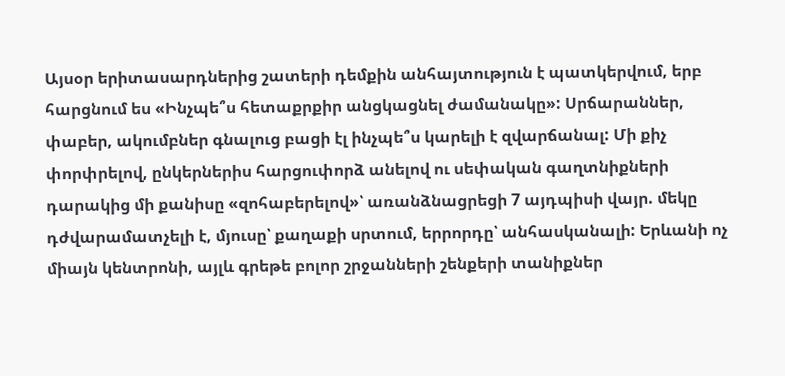Այսօր երիտասարդներից շատերի դեմքին անհայտություն է պատկերվում, երբ հարցնում ես «Ինչպե՞ս հետաքրքիր անցկացնել ժամանակը»: Սրճարաններ, փաբեր, ակումբներ գնալուց բացի էլ ինչպե՞ս կարելի է զվարճանալ: Մի քիչ փորփրելով, ընկերներիս հարցուփորձ անելով ու սեփական գաղտնիքների դարակից մի քանիսը «զոհաբերելով»՝ առանձնացրեցի 7 այդպիսի վայր. մեկը դժվարամատչելի է, մյուսը՝ քաղաքի սրտում, երրորդը՝ անհասկանալի: Երևանի ոչ միայն կենտրոնի, այլև գրեթե բոլոր շրջանների շենքերի տանիքներ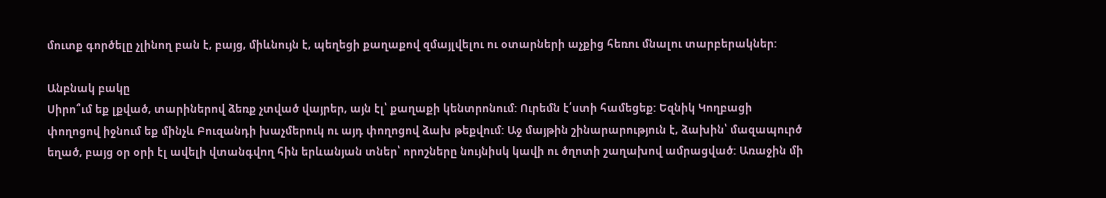մուտք գործելը չլինող բան է, բայց, միևնույն է, պեղեցի քաղաքով զմայլվելու ու օտարների աչքից հեռու մնալու տարբերակներ:

Անբնակ բակը
Սիրո՞ւմ եք լքված, տարիներով ձեռք չտված վայրեր, այն էլ՝ քաղաքի կենտրոնում: Ուրեմն է՛ստի համեցեք: Եզնիկ Կողբացի փողոցով իջնում եք մինչև Բուզանդի խաչմերուկ ու այդ փողոցով ձախ թեքվում: Աջ մայթին շինարարություն է, ձախին՝ մազապուրծ եղած, բայց օր օրի էլ ավելի վտանգվող հին երևանյան տներ՝ որոշները նույնիսկ կավի ու ծղոտի շաղախով ամրացված: Առաջին մի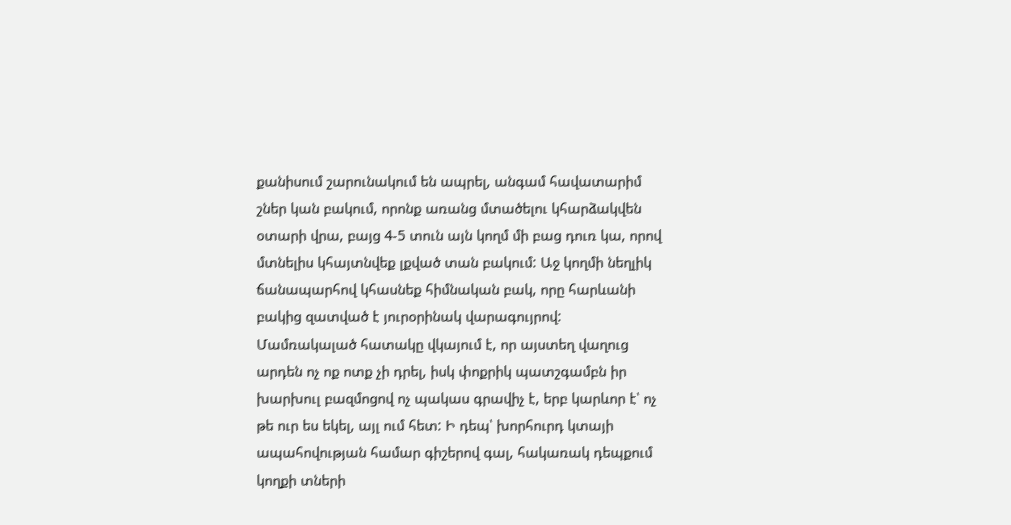քանիսում շարունակում են ապրել, անգամ հավատարիմ շներ կան բակում, որոնք առանց մտածելու կհարձակվեն օտարի վրա, բայց 4-5 տուն այն կողմ մի բաց դուռ կա, որով մտնելիս կհայտնվեք լքված տան բակում: Աջ կողմի նեղլիկ ճանապարհով կհասնեք հիմնական բակ, որը հարևանի բակից զատված է յուրօրինակ վարագույրով: Մամռակալած հատակը վկայում է, որ այստեղ վաղուց արդեն ոչ ոք ոտք չի դրել, իսկ փոքրիկ պատշգամբն իր խարխուլ բազմոցով ոչ պակաս գրավիչ է, երբ կարևոր է՝ ոչ թե ուր ես եկել, այլ ում հետ: Ի դեպ՝ խորհուրդ կտայի ապահովության համար գիշերով գալ, հակառակ դեպքում կողքի տների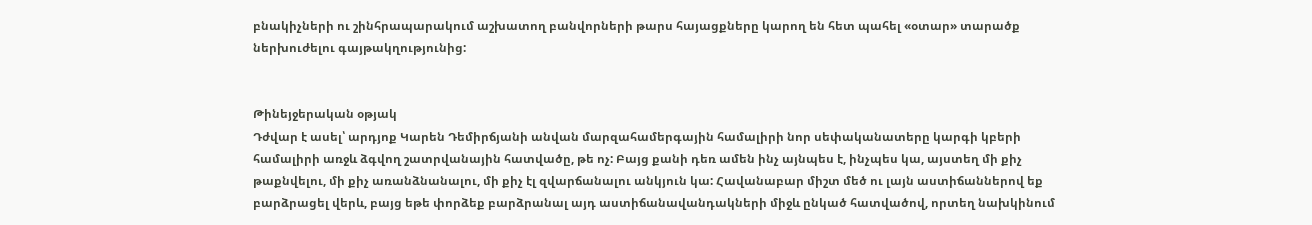բնակիչների ու շինհրապարակում աշխատող բանվորների թարս հայացքները կարող են հետ պահել «օտար» տարածք ներխուժելու գայթակղությունից:


Թինեյջերական օթյակ
Դժվար է ասել՝ արդյոք Կարեն Դեմիրճյանի անվան մարզահամերգային համալիրի նոր սեփականատերը կարգի կբերի համալիրի առջև ձգվող շատրվանային հատվածը, թե ոչ: Բայց քանի դեռ ամեն ինչ այնպես է, ինչպես կա, այստեղ մի քիչ թաքնվելու, մի քիչ առանձնանալու, մի քիչ էլ զվարճանալու անկյուն կա: Հավանաբար միշտ մեծ ու լայն աստիճաններով եք բարձրացել վերև, բայց եթե փորձեք բարձրանալ այդ աստիճանավանդակների միջև ընկած հատվածով, որտեղ նախկինում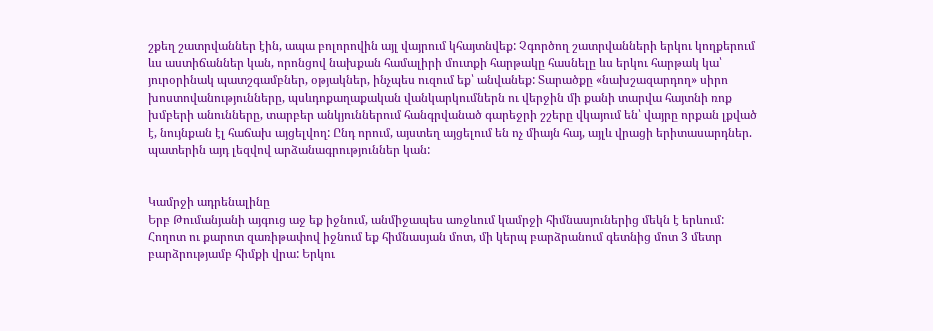շքեղ շատրվաններ էին, ապա բոլորովին այլ վայրում կհայտնվեք: Չգործող շատրվանների երկու կողքերում ևս աստիճաններ կան, որոնցով նախքան համալիրի մուտքի հարթակը հասնելը ևս երկու հարթակ կա՝ յուրօրինակ պատշգամբներ, օթյակներ, ինչպես ուզում եք՝ անվանեք: Տարածքը «նախշազարդող» սիրո խոստովանությունները, պսևդոքաղաքական վանկարկումներն ու վերջին մի քանի տարվա հայտնի ռոք խմբերի անունները, տարբեր անկյուններում հանգրվանած գարեջրի շշերը վկայում են՝ վայրը որքան լքված է, նույնքան էլ հաճախ այցելվող: Ընդ որում, այստեղ այցելում են ոչ միայն հայ, այլև վրացի երիտասարդներ. պատերին այդ լեզվով արձանագրություններ կան:


Կամրջի ադրենալինը
Երբ Թումանյանի այգուց աջ եք իջնում, անմիջապես առջևում կամրջի հիմնասյուներից մեկն է երևում: Հողոտ ու քարոտ զառիթափով իջնում եք հիմնասյան մոտ, մի կերպ բարձրանում գետնից մոտ 3 մետր բարձրությամբ հիմքի վրա: Երկու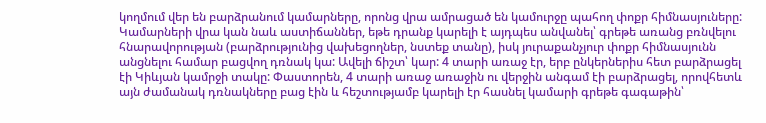կողմում վեր են բարձրանում կամարները, որոնց վրա ամրացած են կամուրջը պահող փոքր հիմնասյուները: Կամարների վրա կան նաև աստիճաններ, եթե դրանք կարելի է այդպես անվանել՝ գրեթե առանց բռնվելու հնարավորության (բարձրությունից վախեցողներ, նստեք տանը), իսկ յուրաքանչյուր փոքր հիմնասյունն անցնելու համար բացվող դռնակ կա: Ավելի ճիշտ՝ կար: 4 տարի առաջ էր, երբ ընկերներիս հետ բարձրացել էի Կիևյան կամրջի տակը: Փաստորեն, 4 տարի առաջ առաջին ու վերջին անգամ էի բարձրացել, որովհետև այն ժամանակ դռնակները բաց էին և հեշտությամբ կարելի էր հասնել կամարի գրեթե գագաթին՝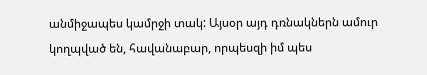անմիջապես կամրջի տակ: Այսօր այդ դռնակներն ամուր կողպված են, հավանաբար, որպեսզի իմ պես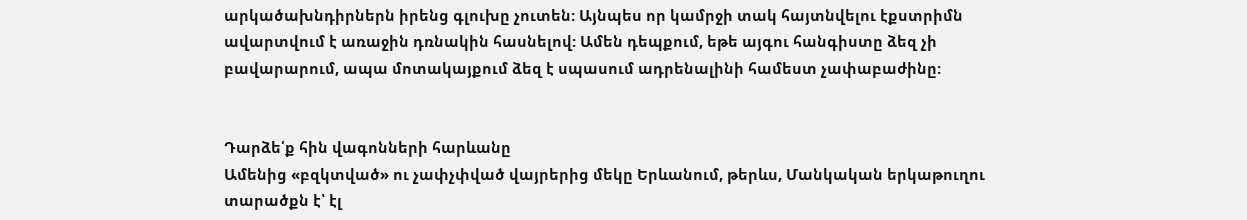արկածախնդիրներն իրենց գլուխը չուտեն: Այնպես որ կամրջի տակ հայտնվելու էքստրիմն ավարտվում է առաջին դռնակին հասնելով: Ամեն դեպքում, եթե այգու հանգիստը ձեզ չի բավարարում, ապա մոտակայքում ձեզ է սպասում ադրենալինի համեստ չափաբաժինը:


Դարձե՛ք հին վագոնների հարևանը
Ամենից «բզկտված» ու չափչփված վայրերից մեկը Երևանում, թերևս, Մանկական երկաթուղու տարածքն է՝ էլ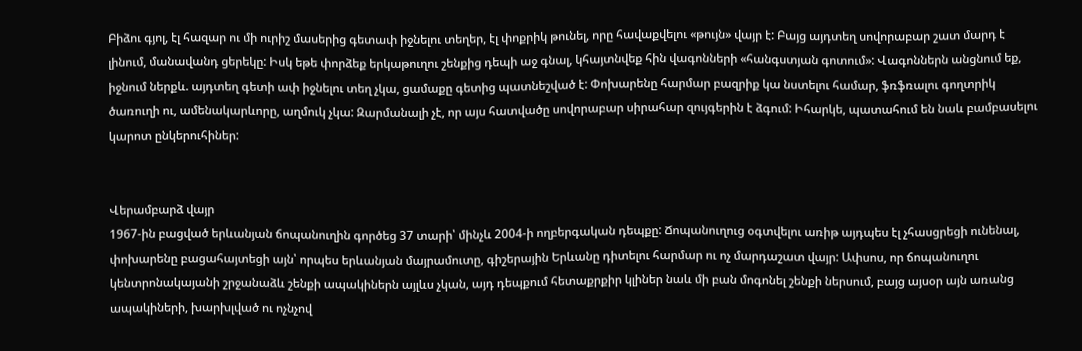Բիձու գյոլ, էլ հազար ու մի ուրիշ մասերից գետափ իջնելու տեղեր, էլ փոքրիկ թունել, որը հավաքվելու «թույն» վայր է: Բայց այդտեղ սովորաբար շատ մարդ է լինում, մանավանդ ցերեկը: Իսկ եթե փորձեք երկաթուղու շենքից դեպի աջ գնալ, կհայտնվեք հին վագոնների «հանգստյան գոտում»: Վագոններն անցնում եք, իջնում ներքև. այդտեղ գետի ափ իջնելու տեղ չկա, ցամաքը գետից պատնեշված է: Փոխարենը հարմար բազրիք կա նստելու համար, ֆռֆռալու գողտրիկ ծառուղի ու, ամենակարևորը, աղմուկ չկա: Զարմանալի չէ, որ այս հատվածը սովորաբար սիրահար զույգերին է ձգում: Իհարկե, պատահում են նաև բամբասելու կարոտ ընկերուհիներ:


Վերամբարձ վայր
1967-ին բացված երևանյան ճոպանուղին գործեց 37 տարի՝ մինչև 2004-ի ողբերգական դեպքը: Ճոպանուղուց օգտվելու առիթ այդպես էլ չհասցրեցի ունենալ, փոխարենը բացահայտեցի այն՝ որպես երևանյան մայրամուտը, գիշերային Երևանը դիտելու հարմար ու ոչ մարդաշատ վայր: Ափսոս, որ ճոպանուղու կենտրոնակայանի շրջանաձև շենքի ապակիներն այլևս չկան, այդ դեպքում հետաքրքիր կլիներ նաև մի բան մոգոնել շենքի ներսում, բայց այսօր այն առանց ապակիների, խարխլված ու ոչնչով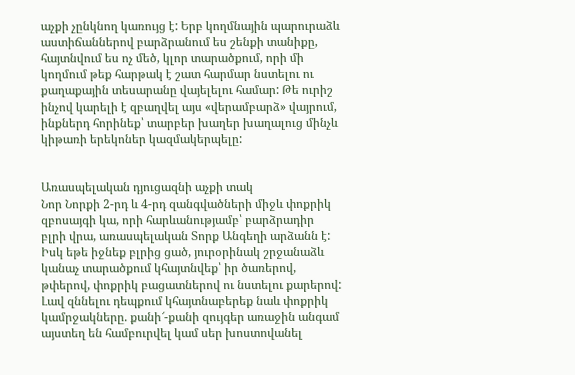աչքի չընկնող կառույց է: Երբ կողմնային պարուրաձև աստիճաններով բարձրանում ես շենքի տանիքը, հայտնվում ես ոչ մեծ, կլոր տարածքում, որի մի կողմում թեք հարթակ է շատ հարմար նստելու ու քաղաքային տեսարանը վայելելու համար: Թե ուրիշ ինչով կարելի է զբաղվել այս «վերամբարձ» վայրում, ինքներդ հորինեք՝ տարբեր խաղեր խաղալուց մինչև կիթառի երեկոներ կազմակերպելը:


Առասպելական դյուցազնի աչքի տակ
Նոր Նորքի 2-րդ և 4-րդ զանգվածների միջև փոքրիկ զբոսայգի կա, որի հարևանությամբ՝ բարձրադիր բլրի վրա, առասպելական Տորք Անգեղի արձանն է: Իսկ եթե իջնեք բլրից ցած, յուրօրինակ շրջանաձև կանաչ տարածքում կհայտնվեք՝ իր ծառերով, թփերով, փոքրիկ բացատներով ու նստելու քարերով: Լավ զննելու դեպքում կհայտնաբերեք նաև փոքրիկ կամրջակները. քանի՜-քանի զույգեր առաջին անգամ այստեղ են համբուրվել կամ սեր խոստովանել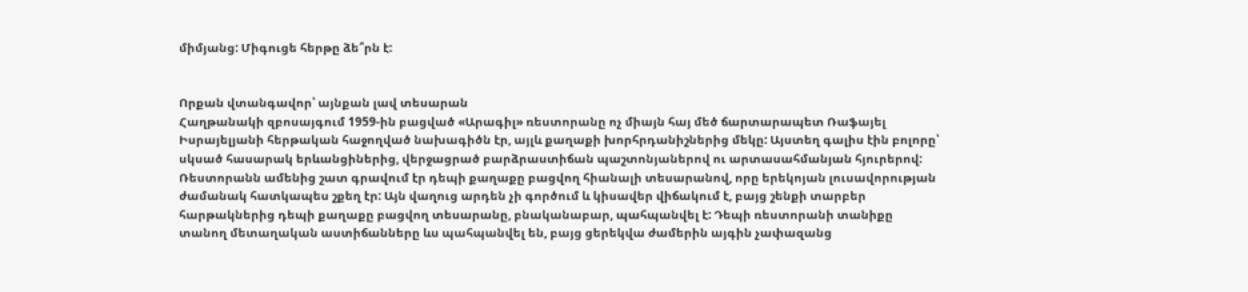միմյանց: Միգուցե հերթը ձե՞րն է:


Որքան վտանգավոր՝ այնքան լավ տեսարան
Հաղթանակի զբոսայգում 1959-ին բացված «Արագիլ» ռեստորանը ոչ միայն հայ մեծ ճարտարապետ Ռաֆայել Իսրայելյանի հերթական հաջողված նախագիծն էր, այլև քաղաքի խորհրդանիշներից մեկը: Այստեղ գալիս էին բոլորը՝ սկսած հասարակ երևանցիներից, վերջացրած բարձրաստիճան պաշտոնյաներով ու արտասահմանյան հյուրերով: Ռեստորանն ամենից շատ գրավում էր դեպի քաղաքը բացվող հիանալի տեսարանով, որը երեկոյան լուսավորության ժամանակ հատկապես շքեղ էր: Այն վաղուց արդեն չի գործում և կիսավեր վիճակում է, բայց շենքի տարբեր հարթակներից դեպի քաղաքը բացվող տեսարանը, բնականաբար, պահպանվել է: Դեպի ռեստորանի տանիքը տանող մետաղական աստիճանները ևս պահպանվել են, բայց ցերեկվա ժամերին այգին չափազանց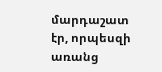մարդաշատ էր, որպեսզի առանց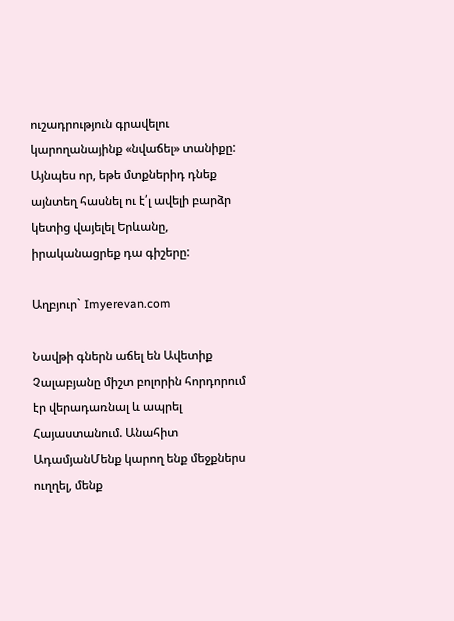ուշադրություն գրավելու կարողանայինք «նվաճել» տանիքը: Այնպես որ, եթե մտքներիդ դնեք այնտեղ հասնել ու է՛լ ավելի բարձր կետից վայելել Երևանը, իրականացրեք դա գիշերը:

Աղբյուր` Imyerevan.com

Նավթի գներն աճել են Ավետիք Չալաբյանը միշտ բոլորին հորդորում էր վերադառնալ և ապրել Հայաստանում. Անահիտ ԱդամյանՄենք կարող ենք մեջքներս ուղղել, մենք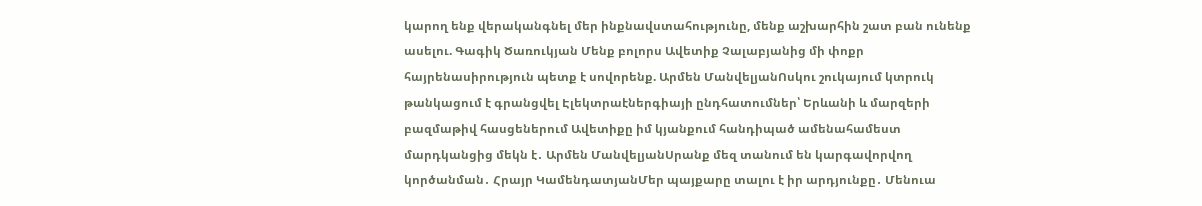կարող ենք վերականգնել մեր ինքնավստահությունը, մենք աշխարհին շատ բան ունենք ասելու. Գագիկ Ծառուկյան Մենք բոլորս Ավետիք Չալաբյանից մի փոքր հայրենասիրություն պետք է սովորենք. Արմեն ՄանվելյանՈսկու շուկայում կտրուկ թանկացում է գրանցվել Էլեկտրաէներգիայի ընդհատումներ՝ Երևանի և մարզերի բազմաթիվ հասցեներում Ավետիքը իմ կյանքում հանդիպած ամենահամեստ մարդկանցից մեկն է․ Արմեն ՄանվելյանՍրանք մեզ տանում են կարգավորվող կործանման․ Հրայր ԿամենդատյանՄեր պայքարը տալու է իր արդյունքը․ Մենուա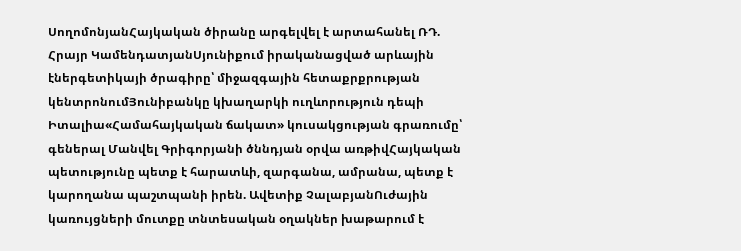ՍողոմոնյանՀայկական ծիրանը արգելվել է արտահանել ՌԴ. Հրայր ԿամենդատյանՍյունիքում իրականացված արևային էներգետիկայի ծրագիրը՝ միջազգային հետաքրքրության կենտրոնումՅունիբանկը կխաղարկի ուղևորություն դեպի Իտալիա«Համահայկական ճակատ» կուսակցության գրառումը՝ գեներալ Մանվել Գրիգորյանի ծննդյան օրվա առթիվՀայկական պետությունը պետք է հարատևի, զարգանա, ամրանա, պետք է կարողանա պաշտպանի իրեն. Ավետիք ՉալաբյանՈւժային կառույցների մուտքը տնտեսական օղակներ խաթարում է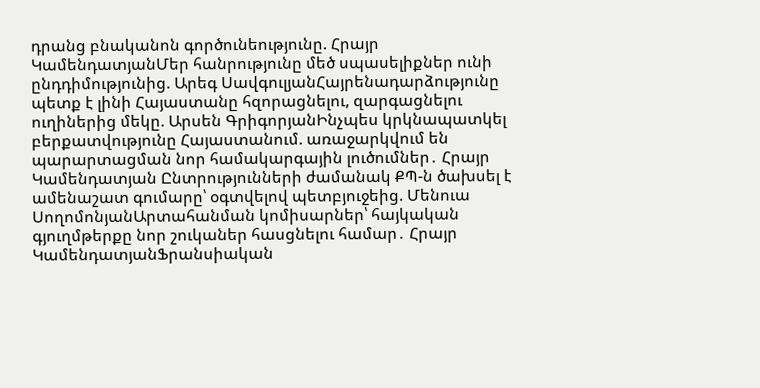դրանց բնականոն գործունեությունը. Հրայր ԿամենդատյանՄեր հանրությունը մեծ սպասելիքներ ունի ընդդիմությունից. Արեգ ՍավգուլյանՀայրենադարձությունը պետք է լինի Հայաստանը հզորացնելու, զարգացնելու ուղիներից մեկը. Արսեն ԳրիգորյանԻնչպես կրկնապատկել բերքատվությունը Հայաստանում. առաջարկվում են պարարտացման նոր համակարգային լուծումներ․ Հրայր Կամենդատյան Ընտրությունների ժամանակ ՔՊ-ն ծախսել է ամենաշատ գումարը՝ օգտվելով պետբյուջեից. Մենուա ՍողոմոնյանԱրտահանման կոմիսարներ՝ հայկական գյուղմթերքը նոր շուկաներ հասցնելու համար․ Հրայր ԿամենդատյանՖրանսիական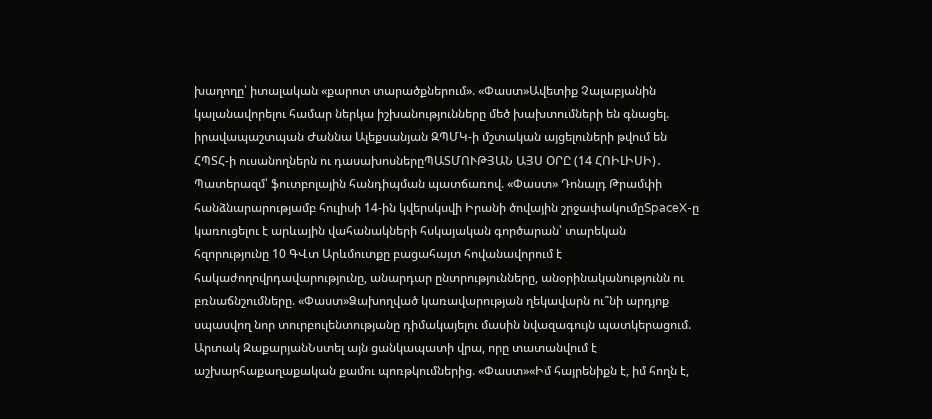խաղողը՝ իտալական «քարոտ տարածքներում». «Փաստ»Ավետիք Չալաբյանին կալանավորելու համար ներկա իշխանությունները մեծ խախտումների են գնացել. իրավապաշտպան Ժաննա Ալեքսանյան ԶՊՄԿ-ի մշտական այցելուների թվում են ՀՊՏՀ-ի ուսանողներն ու դասախոսներըՊԱՏՄՈՒԹՅԱՆ ԱՅՍ ՕՐԸ (14 ՀՈԻԼԻՍԻ)․ Պատերազմ՝ ֆուտբոլային հանդիպման պատճառով. «Փաստ» Դոնալդ Թրամփի հանձնարարությամբ հուլիսի 14-ին կվերսկսվի Իրանի ծովային շրջափակումըSpaceX-ը կառուցելու է արևային վահանակների հսկայական գործարան՝ տարեկան հզորությունը 10 ԳՎտ Արևմուտքը բացահայտ հովանավորում է հակաժողովրդավարությունը, անարդար ընտրությունները, անօրինականությունն ու բռնաճնշումները. «Փաստ»Ձախողված կառավարության ղեկավարն ու՞նի արդյոք սպասվող նոր տուրբուլենտությանը դիմակայելու մասին նվազագույն պատկերացում. Արտակ ԶաքարյանՆստել այն ցանկապատի վրա, որը տատանվում է աշխարհաքաղաքական քամու պոռթկումներից. «Փաստ»«Իմ հայրենիքն է, իմ հողն է,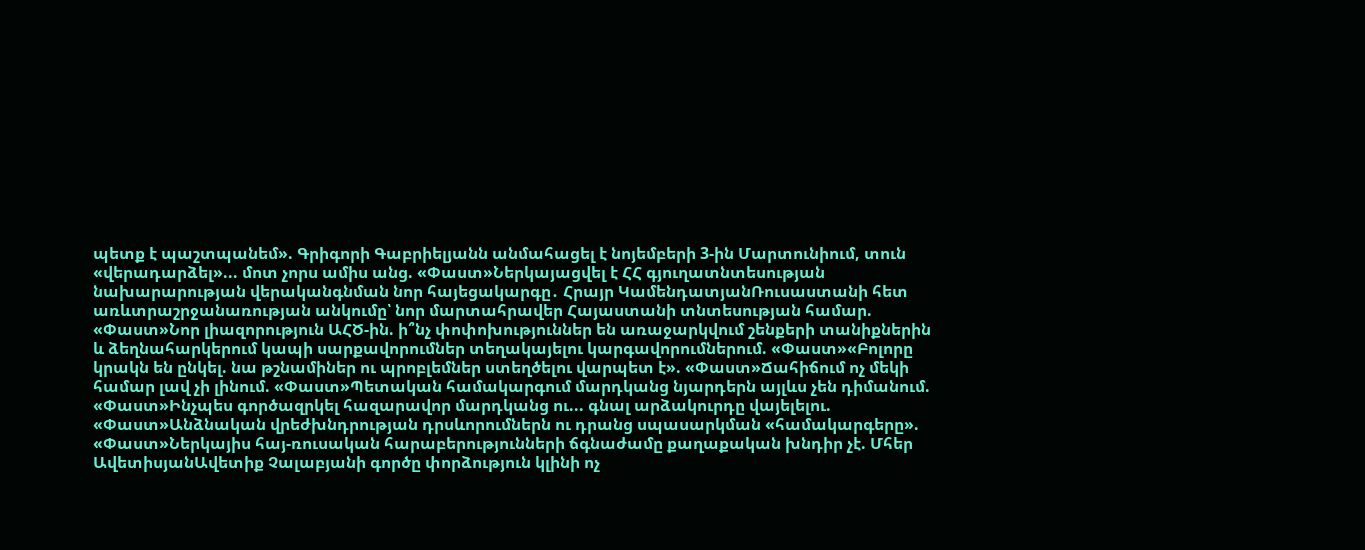պետք է պաշտպանեմ». Գրիգորի Գաբրիելյանն անմահացել է նոյեմբերի 3-ին Մարտունիում, տուն «վերադարձել»... մոտ չորս ամիս անց. «Փաստ»Ներկայացվել է ՀՀ գյուղատնտեսության նախարարության վերականգնման նոր հայեցակարգը․ Հրայր ԿամենդատյանՌուսաստանի հետ առևտրաշրջանառության անկումը՝ նոր մարտահրավեր Հայաստանի տնտեսության համար. «Փաստ»Նոր լիազորություն ԱՀԾ-ին. ի՞նչ փոփոխություններ են առաջարկվում շենքերի տանիքներին և ձեղնահարկերում կապի սարքավորումներ տեղակայելու կարգավորումներում. «Փաստ»«Բոլորը կրակն են ընկել. նա թշնամիներ ու պրոբլեմներ ստեղծելու վարպետ է». «Փաստ»Ճահիճում ոչ մեկի համար լավ չի լինում. «Փաստ»Պետական համակարգում մարդկանց նյարդերն այլևս չեն դիմանում. «Փաստ»Ինչպես գործազրկել հազարավոր մարդկանց ու... գնալ արձակուրդը վայելելու. «Փաստ»Անձնական վրեժխնդրության դրսևորումներն ու դրանց սպասարկման «համակարգերը». «Փաստ»Ներկայիս հայ-ռուսական հարաբերությունների ճգնաժամը քաղաքական խնդիր չէ. Մհեր ԱվետիսյանԱվետիք Չալաբյանի գործը փորձություն կլինի ոչ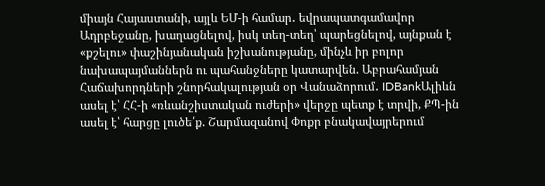միայն Հայաստանի, այլև ԵՄ-ի համար․ եվրապատգամավոր Ադրբեջանը, խաղացնելով, իսկ տեղ-տեղ՝ պարեցնելով, այնքան է «քշելու» փաշինյանական իշխանությանը, մինչև իր բոլոր նախապայմաններն ու պահանջները կատարվեն. Աբրահամյան Հաճախորդների շնորհակալության օր Վանաձորում․ IDBankԱլիևն ասել է՝ ՀՀ-ի «ռևանշիստական ուժերի» վերջը պետք է տրվի, ՔՊ-ին ասել է՝ հարցը լուծե՛ք. Շարմազանով Փոքր բնակավայրերում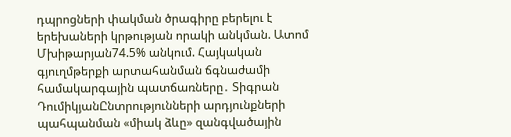դպրոցների փակման ծրագիրը բերելու է երեխաների կրթության որակի անկման. Ատոմ Մխիթարյան74.5% անկում. Հայկական գյուղմթերքի արտահանման ճգնաժամի համակարգային պատճառները․ Տիգրան ԴումիկյանԸնտրությունների արդյունքների պահպանման «միակ ձևը» զանգվածային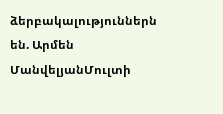ձերբակալություններն են. Արմեն ՄանվելյանՄուլտի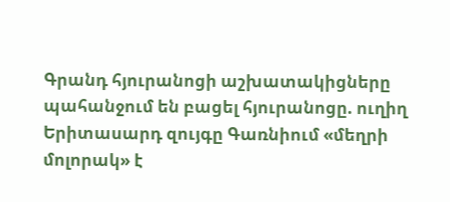Գրանդ հյուրանոցի աշխատակիցները պահանջում են բացել հյուրանոցը. ուղիղ Երիտասարդ զույգը Գառնիում «մեղրի մոլորակ» է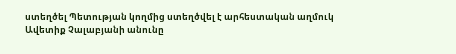ստեղծել Պետության կողմից ստեղծվել է արհեստական աղմուկ Ավետիք Չալաբյանի անունը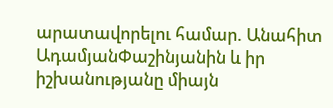արատավորելու համար. Անահիտ ԱդամյանՓաշինյանին և իր իշխանությանը միայն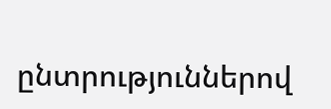ընտրություններով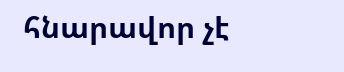հնարավոր չէ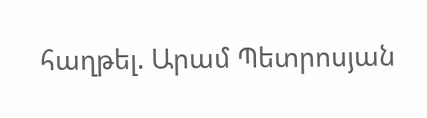հաղթել. Արամ Պետրոսյան